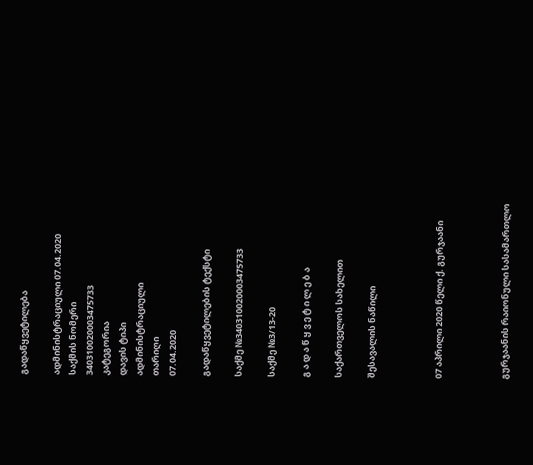გადაწყვეტილება

ადმინისტრაციული 07.04.2020
საქმის ნომერი
340310020003475733
კატეგორია
დავის ტიპი
ადმინისტრაციული
თარიღი
07.04.2020

გადაწყვეტილების ტექსტი

საქმე №340310020003475733

საქმე №3/13-20

გ ა დ ა წ ყ ვ ე ტ ი ლ ე ბ ა

საქართველოს სახელით

შესავალის ნაწილი



07 აპრილი 2020 წელი ქ. გურჯაანი



გურჯაანის რაიონული სასამართლო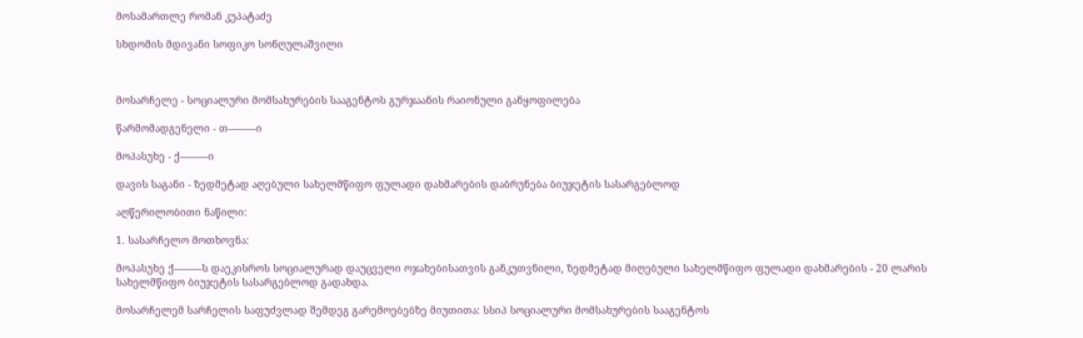მოსამართლე რომან კუპატაძე

სხდომის მდივანი სოფიკო სონღულაშვილი



მოსარჩელე - სოციალური მომსახურების სააგენტოს გურჯაანის რაიონული განყოფილება

წარმომადგენელი - თ---–---–ი

მოპასუხე - ქ---–---–ი

დავის საგანი - ზედმეტად აღებული სახელმწიფო ფულადი დახმარების დაბრუნება ბიუჯეტის სასარგებლოდ

აღწერილობითი ნაწილი:

1. სასარჩელო მოთხოვნა:

მოპასუხე ქ---–---–ს დაეკისროს სოციალურად დაუცველი ოჯახებისათვის განკუთვნილი, ზედმეტად მიღებული სახელმწიფო ფულადი დახმარების - 20 ლარის სახელმწიფო ბიუჯეტის სასარგებლოდ გადახდა.

მოსარჩელემ სარჩელის საფუძვლად შემდეგ გარემოებებზე მიუთითა: სსიპ სოციალური მომსახურების სააგენტოს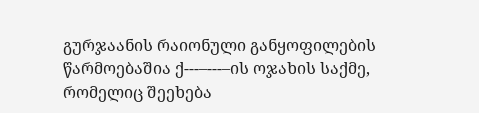გურჯაანის რაიონული განყოფილების წარმოებაშია ქ---–---–ის ოჯახის საქმე, რომელიც შეეხება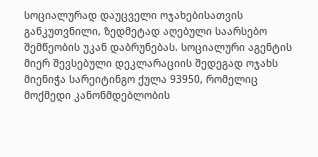სოციალურად დაუცველი ოჯახებისათვის განკუთვნილი, ზედმეტად აღებული საარსებო შემწეობის უკან დაბრუნებას. სოციალური აგენტის მიერ შევსებული დეკლარაციის შედეგად ოჯახს მიენიჭა სარეიტინგო ქულა 93950, რომელიც მოქმედი კანონმდებლობის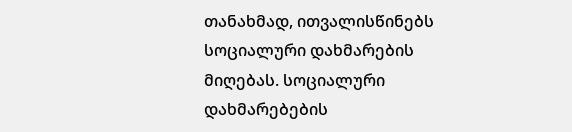თანახმად, ითვალისწინებს სოციალური დახმარების მიღებას. სოციალური დახმარებების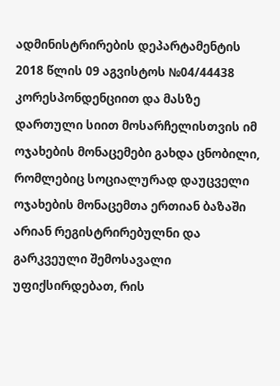ადმინისტრირების დეპარტამენტის 2018 წლის 09 აგვისტოს №04/44438 კორესპონდენციით და მასზე დართული სიით მოსარჩელისთვის იმ ოჯახების მონაცემები გახდა ცნობილი, რომლებიც სოციალურად დაუცველი ოჯახების მონაცემთა ერთიან ბაზაში არიან რეგისტრირებულნი და გარკვეული შემოსავალი უფიქსირდებათ, რის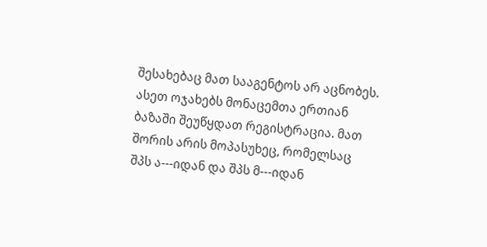შესახებაც მათ სააგენტოს არ აცნობეს. ასეთ ოჯახებს მონაცემთა ერთიან ბაზაში შეუწყდათ რეგისტრაცია. მათ შორის არის მოპასუხეც, რომელსაც შპს ა---იდან და შპს მ---იდან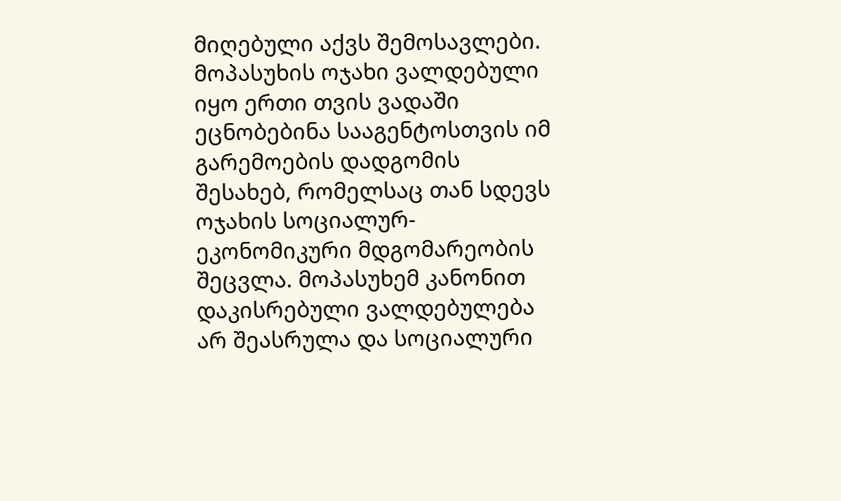მიღებული აქვს შემოსავლები. მოპასუხის ოჯახი ვალდებული იყო ერთი თვის ვადაში ეცნობებინა სააგენტოსთვის იმ გარემოების დადგომის შესახებ, რომელსაც თან სდევს ოჯახის სოციალურ-ეკონომიკური მდგომარეობის შეცვლა. მოპასუხემ კანონით დაკისრებული ვალდებულება არ შეასრულა და სოციალური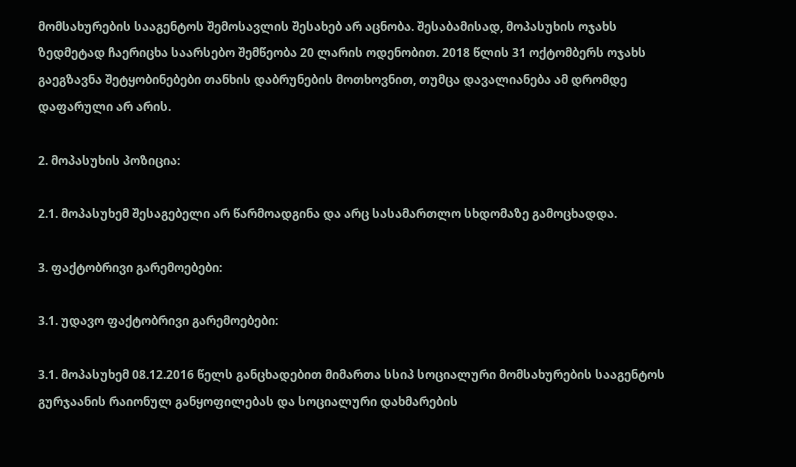მომსახურების სააგენტოს შემოსავლის შესახებ არ აცნობა. შესაბამისად, მოპასუხის ოჯახს ზედმეტად ჩაერიცხა საარსებო შემწეობა 20 ლარის ოდენობით. 2018 წლის 31 ოქტომბერს ოჯახს გაეგზავნა შეტყობინებები თანხის დაბრუნების მოთხოვნით, თუმცა დავალიანება ამ დრომდე დაფარული არ არის.

2. მოპასუხის პოზიცია:

2.1. მოპასუხემ შესაგებელი არ წარმოადგინა და არც სასამართლო სხდომაზე გამოცხადდა.

3. ფაქტობრივი გარემოებები:

3.1. უდავო ფაქტობრივი გარემოებები:

3.1. მოპასუხემ 08.12.2016 წელს განცხადებით მიმართა სსიპ სოციალური მომსახურების სააგენტოს გურჯაანის რაიონულ განყოფილებას და სოციალური დახმარების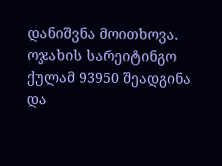დანიშვნა მოითხოვა. ოჯახის სარეიტინგო ქულამ 93950 შეადგინა და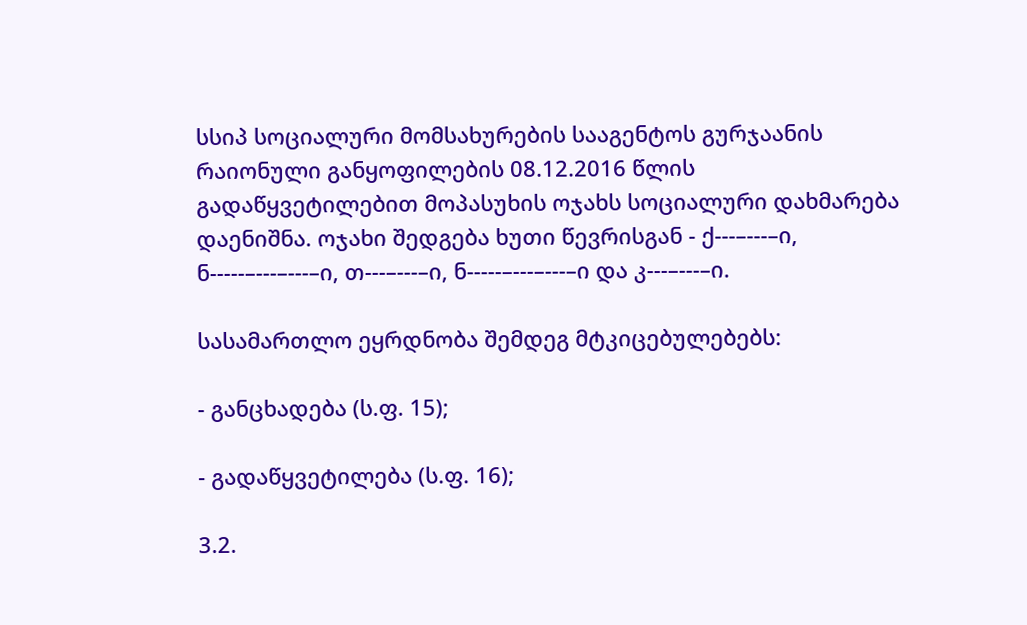სსიპ სოციალური მომსახურების სააგენტოს გურჯაანის რაიონული განყოფილების 08.12.2016 წლის გადაწყვეტილებით მოპასუხის ოჯახს სოციალური დახმარება დაენიშნა. ოჯახი შედგება ხუთი წევრისგან - ქ---–---–ი, ნ-----–---–---–ი, თ---–---–ი, ნ-----–---–---–ი და კ---–---–ი.

სასამართლო ეყრდნობა შემდეგ მტკიცებულებებს:

- განცხადება (ს.ფ. 15);

- გადაწყვეტილება (ს.ფ. 16);

3.2.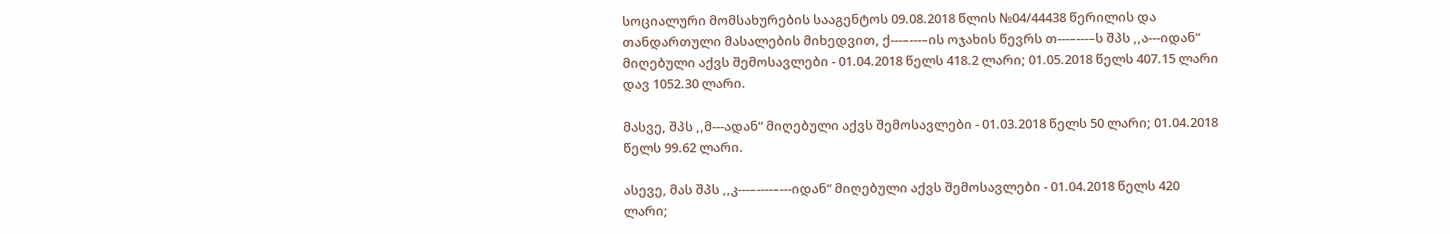სოციალური მომსახურების სააგენტოს 09.08.2018 წლის №04/44438 წერილის და თანდართული მასალების მიხედვით, ქ---–---–ის ოჯახის წევრს თ---–---–ს შპს ,,ა---იდან“ მიღებული აქვს შემოსავლები - 01.04.2018 წელს 418.2 ლარი; 01.05.2018 წელს 407.15 ლარი დავ 1052.30 ლარი.

მასვე, შპს ,,მ---ადან“ მიღებული აქვს შემოსავლები - 01.03.2018 წელს 50 ლარი; 01.04.2018 წელს 99.62 ლარი.

ასევე, მას შპს ,,კ---–----–---იდან“ მიღებული აქვს შემოსავლები - 01.04.2018 წელს 420 ლარი;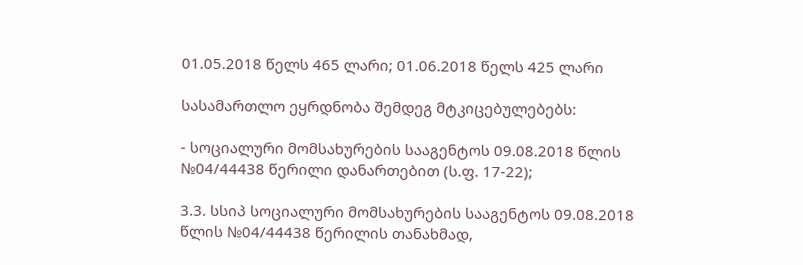01.05.2018 წელს 465 ლარი; 01.06.2018 წელს 425 ლარი

სასამართლო ეყრდნობა შემდეგ მტკიცებულებებს:

- სოციალური მომსახურების სააგენტოს 09.08.2018 წლის №04/44438 წერილი დანართებით (ს.ფ. 17-22);

3.3. სსიპ სოციალური მომსახურების სააგენტოს 09.08.2018 წლის №04/44438 წერილის თანახმად,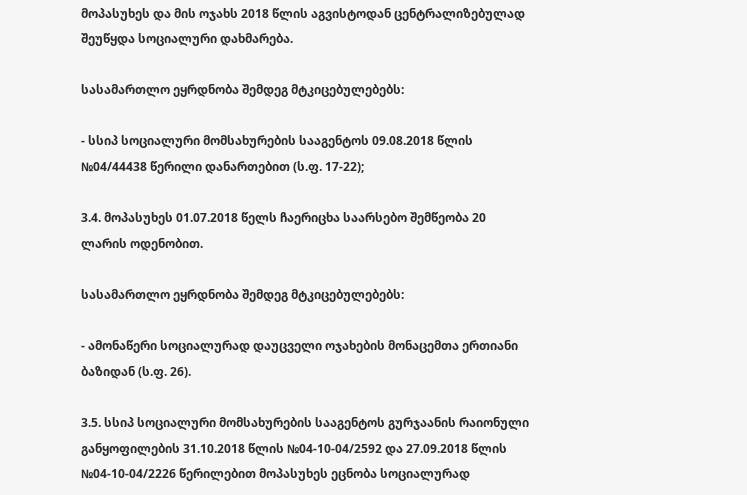მოპასუხეს და მის ოჯახს 2018 წლის აგვისტოდან ცენტრალიზებულად შეუწყდა სოციალური დახმარება.

სასამართლო ეყრდნობა შემდეგ მტკიცებულებებს:

- სსიპ სოციალური მომსახურების სააგენტოს 09.08.2018 წლის №04/44438 წერილი დანართებით (ს.ფ. 17-22);

3.4. მოპასუხეს 01.07.2018 წელს ჩაერიცხა საარსებო შემწეობა 20 ლარის ოდენობით.

სასამართლო ეყრდნობა შემდეგ მტკიცებულებებს:

- ამონაწერი სოციალურად დაუცველი ოჯახების მონაცემთა ერთიანი ბაზიდან (ს.ფ. 26).

3.5. სსიპ სოციალური მომსახურების სააგენტოს გურჯაანის რაიონული განყოფილების 31.10.2018 წლის №04-10-04/2592 და 27.09.2018 წლის №04-10-04/2226 წერილებით მოპასუხეს ეცნობა სოციალურად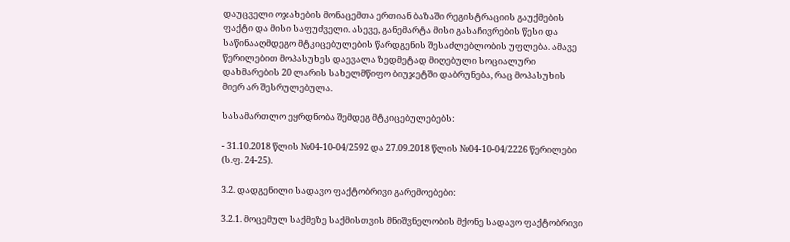დაუცველი ოჯახების მონაცემთა ერთიან ბაზაში რეგისტრაციის გაუქმების ფაქტი და მისი საფუძველი. ასევე, განემარტა მისი გასაჩივრების წესი და საწინააღმდეგო მტკიცებულების წარდგენის შესაძლებლობის უფლება. ამავე წერილებით მოპასუხეს დაევალა ზედმეტად მიღებული სოციალური დახმარების 20 ლარის სახელმწიფო ბიუჯეტში დაბრუნება, რაც მოპასუხის მიერ არ შესრულებულა.

სასამართლო ეყრდნობა შემდეგ მტკიცებულებებს:

- 31.10.2018 წლის №04-10-04/2592 და 27.09.2018 წლის №04-10-04/2226 წერილები (ს.ფ. 24-25).

3.2. დადგენილი სადავო ფაქტობრივი გარემოებები:

3.2.1. მოცემულ საქმეზე საქმისთვის მნიშვნელობის მქონე სადავო ფაქტობრივი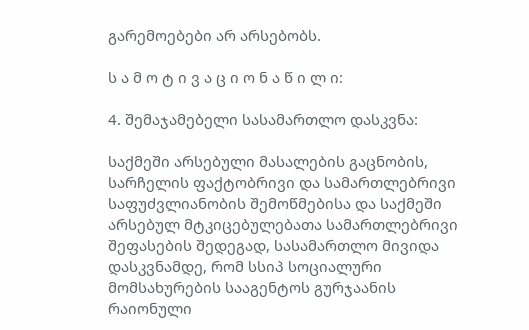გარემოებები არ არსებობს.

ს ა მ ო ტ ი ვ ა ც ი ო ნ ა წ ი ლ ი:

4. შემაჯამებელი სასამართლო დასკვნა:

საქმეში არსებული მასალების გაცნობის, სარჩელის ფაქტობრივი და სამართლებრივი საფუძვლიანობის შემოწმებისა და საქმეში არსებულ მტკიცებულებათა სამართლებრივი შეფასების შედეგად, სასამართლო მივიდა დასკვნამდე, რომ სსიპ სოციალური მომსახურების სააგენტოს გურჯაანის რაიონული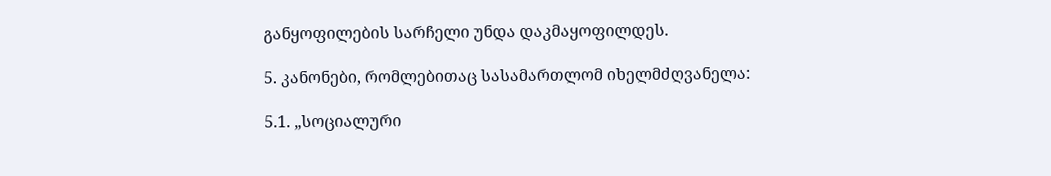განყოფილების სარჩელი უნდა დაკმაყოფილდეს.

5. კანონები, რომლებითაც სასამართლომ იხელმძღვანელა:

5.1. „სოციალური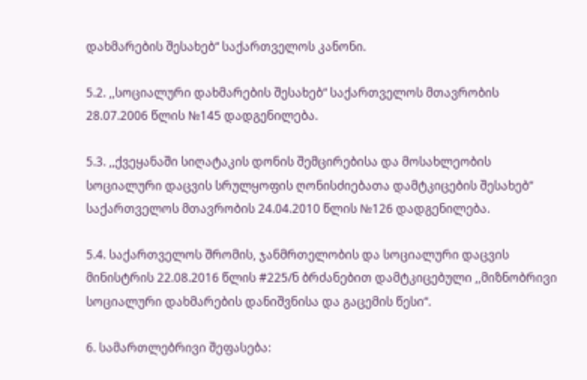დახმარების შესახებ“ საქართველოს კანონი.

5.2. ,,სოციალური დახმარების შესახებ“ საქართველოს მთავრობის 28.07.2006 წლის №145 დადგენილება.

5.3. ,,ქვეყანაში სიღატაკის დონის შემცირებისა და მოსახლეობის სოციალური დაცვის სრულყოფის ღონისძიებათა დამტკიცების შესახებ“ საქართველოს მთავრობის 24.04.2010 წლის №126 დადგენილება.

5.4. საქართველოს შრომის, ჯანმრთელობის და სოციალური დაცვის მინისტრის 22.08.2016 წლის #225/ნ ბრძანებით დამტკიცებული ,,მიზნობრივი სოციალური დახმარების დანიშვნისა და გაცემის წესი“.

6. სამართლებრივი შეფასება: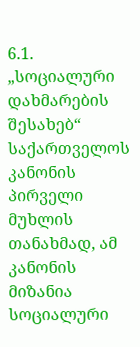6.1. „სოციალური დახმარების შესახებ“ საქართველოს კანონის პირველი მუხლის თანახმად, ამ კანონის მიზანია სოციალური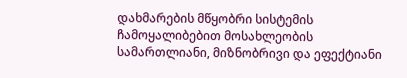დახმარების მწყობრი სისტემის ჩამოყალიბებით მოსახლეობის სამართლიანი, მიზნობრივი და ეფექტიანი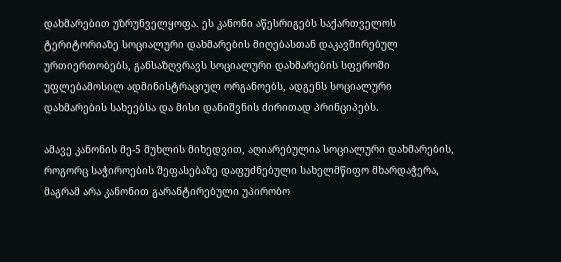დახმარებით უზრუნველყოფა. ეს კანონი აწესრიგებს საქართველოს ტერიტორიაზე სოციალური დახმარების მიღებასთან დაკავშირებულ ურთიერთობებს, განსაზღვრავს სოციალური დახმარების სფეროში უფლებამოსილ ადმინისტრაციულ ორგანოებს, ადგენს სოციალური დახმარების სახეებსა და მისი დანიშვნის ძირითად პრინციპებს.

ამავე კანონის მე-5 მუხლის მიხედვით, აღიარებულია სოციალური დახმარების, როგორც საჭიროების შეფასებაზე დაფუძნებული სახელმწიფო მხარდაჭერა, მაგრამ არა კანონით გარანტირებული უპირობო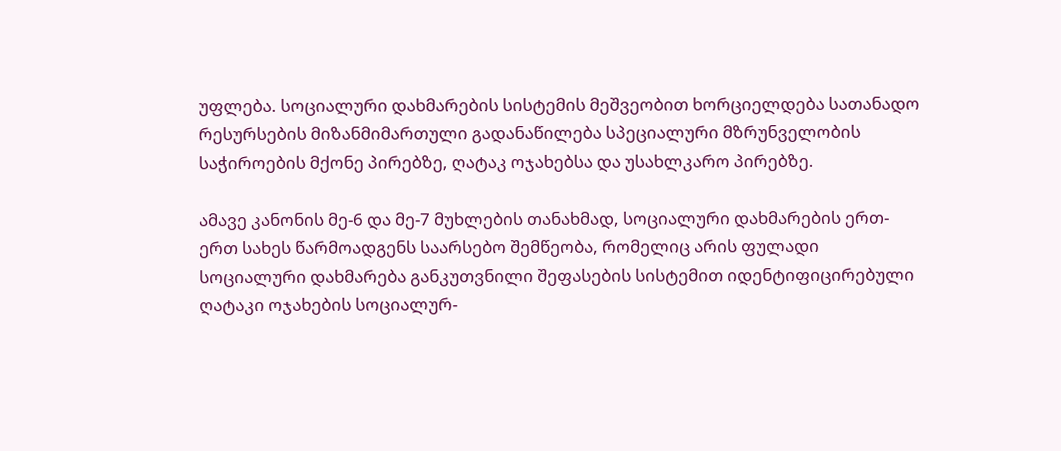უფლება. სოციალური დახმარების სისტემის მეშვეობით ხორციელდება სათანადო რესურსების მიზანმიმართული გადანაწილება სპეციალური მზრუნველობის საჭიროების მქონე პირებზე, ღატაკ ოჯახებსა და უსახლკარო პირებზე.

ამავე კანონის მე-6 და მე-7 მუხლების თანახმად, სოციალური დახმარების ერთ-ერთ სახეს წარმოადგენს საარსებო შემწეობა, რომელიც არის ფულადი სოციალური დახმარება განკუთვნილი შეფასების სისტემით იდენტიფიცირებული ღატაკი ოჯახების სოციალურ-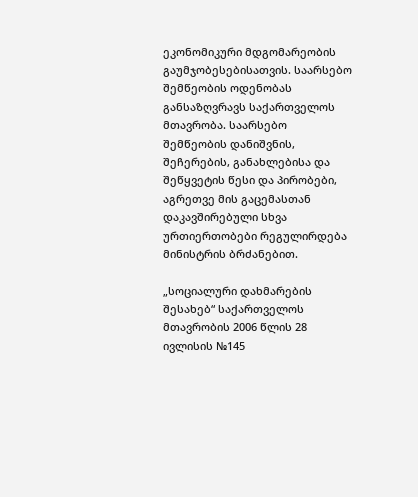ეკონომიკური მდგომარეობის გაუმჯობესებისათვის. საარსებო შემწეობის ოდენობას განსაზღვრავს საქართველოს მთავრობა. საარსებო შემწეობის დანიშვნის, შეჩერების, განახლებისა და შეწყვეტის წესი და პირობები, აგრეთვე მის გაცემასთან დაკავშირებული სხვა ურთიერთობები რეგულირდება მინისტრის ბრძანებით.

„სოციალური დახმარების შესახებ“ საქართველოს მთავრობის 2006 წლის 28 ივლისის №145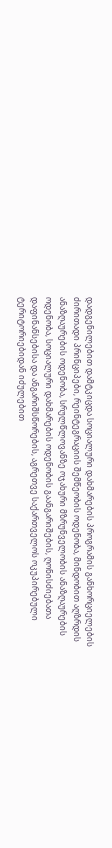დადგენილებით დამტკიცდა სოციალური დახმარების პროგრამის განხორციელების ძირითადი პრინციპები, რეინტეგრაციის შემწეობის ოდენობა, მინდობით აღზრდის ანაზღაურების ოდენობა, სრულწლოვანზე ოჯახური მზრუნველობის ანაზღაურების ოდენობა, სოციალური დახმარების ოდენობის გაანგარიშების, ღონისძიებათა დაფინანსებისა და ანგარიშსწორების, აგრეთვე საქართველოს ოკუპირებული ტერიტორიებიდან იძულებით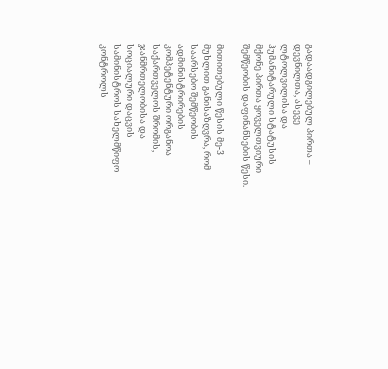გადაადგილებულ პირთა – დევნილთა, ასევე ლტოლვილისა და ჰუმანიტარული სტატუსის მქონე პირთა ყოველთვიური შემწეობის დაფინანსების წესი.

მითითებული წესის მე-3 მუხლით განისაზღვრა, რომ საარსებო შემწეობის ადმინისტრირების კომპეტენტური ორგანოა საქართველოს შრომის, ჯანმრთელობისა და სოციალური დაცვის სამინისტროს სახელმწიფო კონტროლს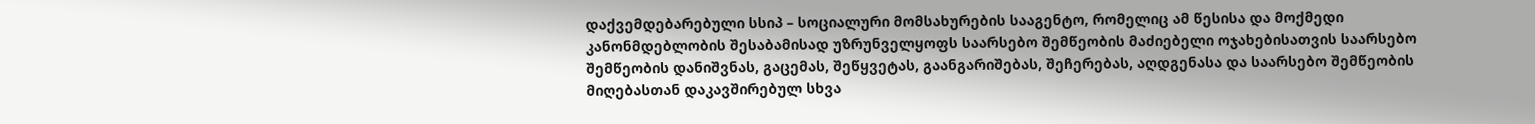დაქვემდებარებული სსიპ – სოციალური მომსახურების სააგენტო, რომელიც ამ წესისა და მოქმედი კანონმდებლობის შესაბამისად უზრუნველყოფს საარსებო შემწეობის მაძიებელი ოჯახებისათვის საარსებო შემწეობის დანიშვნას, გაცემას, შეწყვეტას, გაანგარიშებას, შეჩერებას, აღდგენასა და საარსებო შემწეობის მიღებასთან დაკავშირებულ სხვა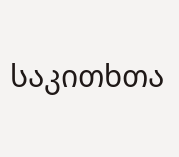საკითხთა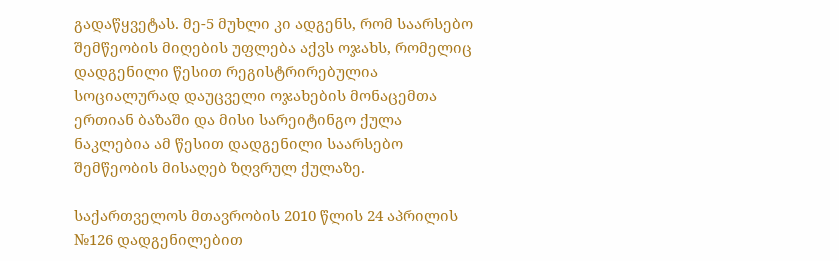გადაწყვეტას. მე-5 მუხლი კი ადგენს, რომ საარსებო შემწეობის მიღების უფლება აქვს ოჯახს, რომელიც დადგენილი წესით რეგისტრირებულია სოციალურად დაუცველი ოჯახების მონაცემთა ერთიან ბაზაში და მისი სარეიტინგო ქულა ნაკლებია ამ წესით დადგენილი საარსებო შემწეობის მისაღებ ზღვრულ ქულაზე.

საქართველოს მთავრობის 2010 წლის 24 აპრილის №126 დადგენილებით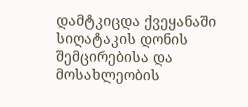დამტკიცდა ქვეყანაში სიღატაკის დონის შემცირებისა და მოსახლეობის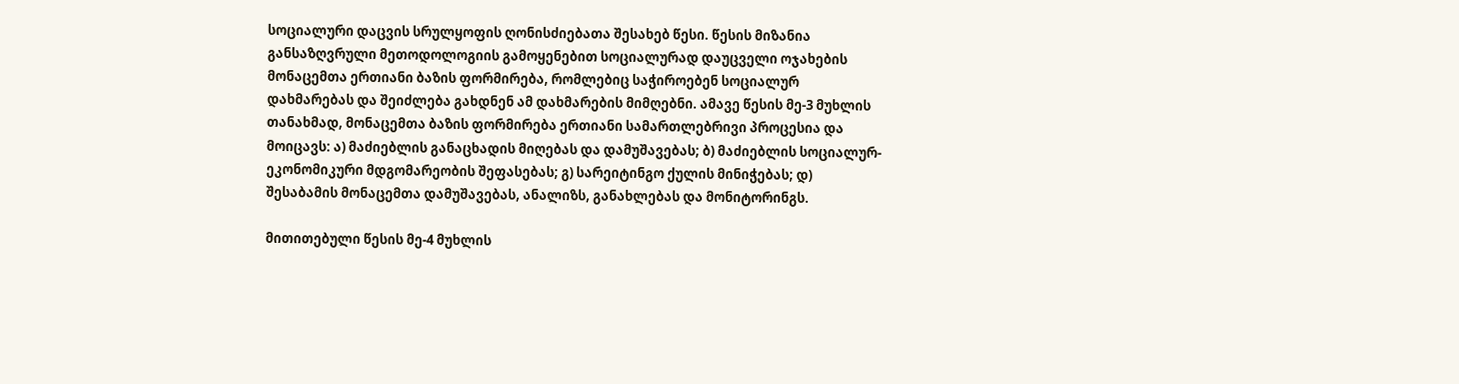სოციალური დაცვის სრულყოფის ღონისძიებათა შესახებ წესი. წესის მიზანია განსაზღვრული მეთოდოლოგიის გამოყენებით სოციალურად დაუცველი ოჯახების მონაცემთა ერთიანი ბაზის ფორმირება, რომლებიც საჭიროებენ სოციალურ დახმარებას და შეიძლება გახდნენ ამ დახმარების მიმღებნი. ამავე წესის მე-3 მუხლის თანახმად, მონაცემთა ბაზის ფორმირება ერთიანი სამართლებრივი პროცესია და მოიცავს: ა) მაძიებლის განაცხადის მიღებას და დამუშავებას; ბ) მაძიებლის სოციალურ-ეკონომიკური მდგომარეობის შეფასებას; გ) სარეიტინგო ქულის მინიჭებას; დ) შესაბამის მონაცემთა დამუშავებას, ანალიზს, განახლებას და მონიტორინგს.

მითითებული წესის მე-4 მუხლის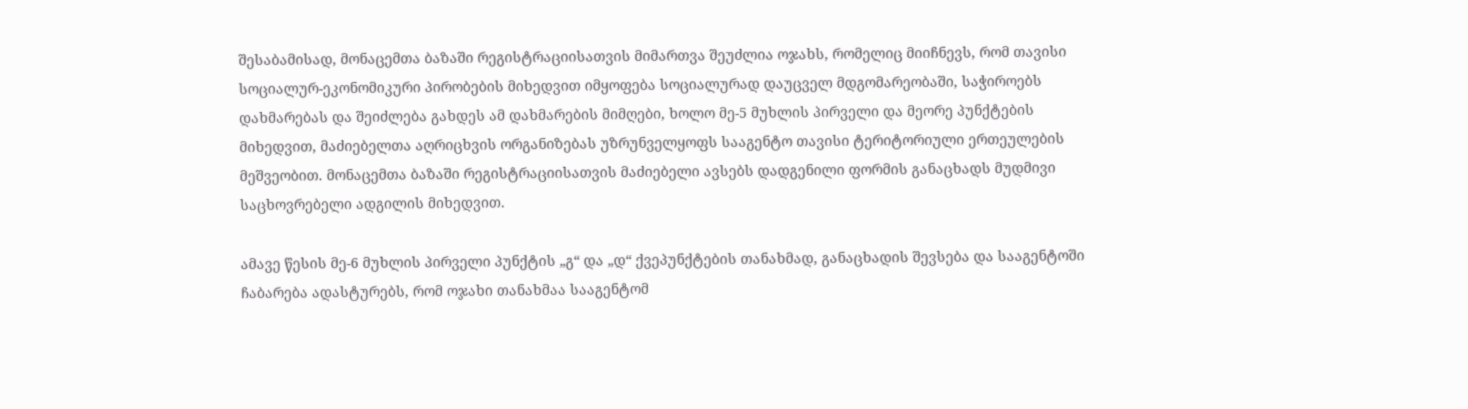შესაბამისად, მონაცემთა ბაზაში რეგისტრაციისათვის მიმართვა შეუძლია ოჯახს, რომელიც მიიჩნევს, რომ თავისი სოციალურ-ეკონომიკური პირობების მიხედვით იმყოფება სოციალურად დაუცველ მდგომარეობაში, საჭიროებს დახმარებას და შეიძლება გახდეს ამ დახმარების მიმღები, ხოლო მე-5 მუხლის პირველი და მეორე პუნქტების მიხედვით, მაძიებელთა აღრიცხვის ორგანიზებას უზრუნველყოფს სააგენტო თავისი ტერიტორიული ერთეულების მეშვეობით. მონაცემთა ბაზაში რეგისტრაციისათვის მაძიებელი ავსებს დადგენილი ფორმის განაცხადს მუდმივი საცხოვრებელი ადგილის მიხედვით.

ამავე წესის მე-6 მუხლის პირველი პუნქტის „გ“ და „დ“ ქვეპუნქტების თანახმად, განაცხადის შევსება და სააგენტოში ჩაბარება ადასტურებს, რომ ოჯახი თანახმაა სააგენტომ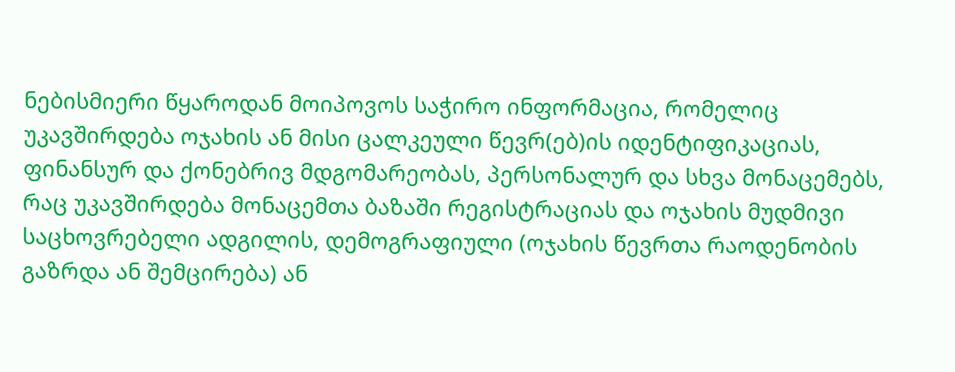ნებისმიერი წყაროდან მოიპოვოს საჭირო ინფორმაცია, რომელიც უკავშირდება ოჯახის ან მისი ცალკეული წევრ(ებ)ის იდენტიფიკაციას, ფინანსურ და ქონებრივ მდგომარეობას, პერსონალურ და სხვა მონაცემებს, რაც უკავშირდება მონაცემთა ბაზაში რეგისტრაციას და ოჯახის მუდმივი საცხოვრებელი ადგილის, დემოგრაფიული (ოჯახის წევრთა რაოდენობის გაზრდა ან შემცირება) ან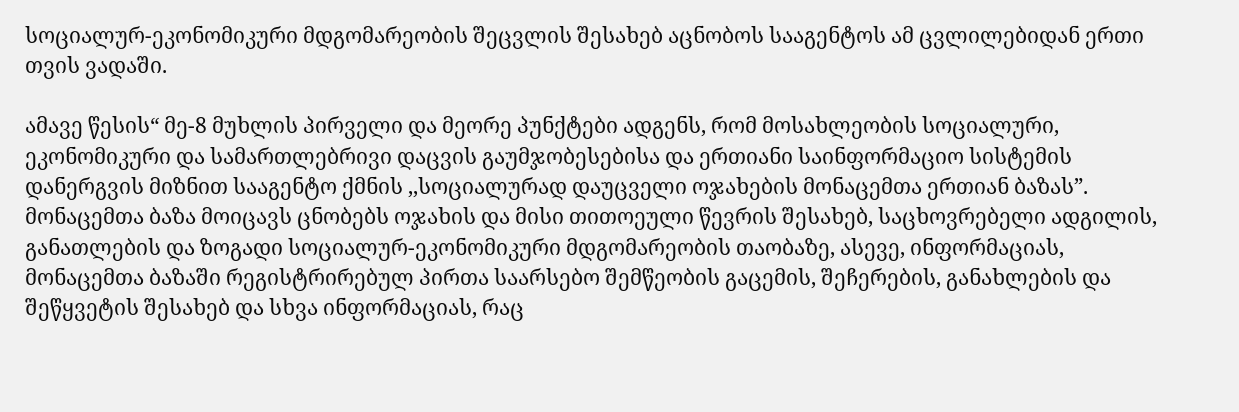სოციალურ-ეკონომიკური მდგომარეობის შეცვლის შესახებ აცნობოს სააგენტოს ამ ცვლილებიდან ერთი თვის ვადაში.

ამავე წესის“ მე-8 მუხლის პირველი და მეორე პუნქტები ადგენს, რომ მოსახლეობის სოციალური, ეკონომიკური და სამართლებრივი დაცვის გაუმჯობესებისა და ერთიანი საინფორმაციო სისტემის დანერგვის მიზნით სააგენტო ქმნის ,,სოციალურად დაუცველი ოჯახების მონაცემთა ერთიან ბაზას”. მონაცემთა ბაზა მოიცავს ცნობებს ოჯახის და მისი თითოეული წევრის შესახებ, საცხოვრებელი ადგილის, განათლების და ზოგადი სოციალურ-ეკონომიკური მდგომარეობის თაობაზე, ასევე, ინფორმაციას, მონაცემთა ბაზაში რეგისტრირებულ პირთა საარსებო შემწეობის გაცემის, შეჩერების, განახლების და შეწყვეტის შესახებ და სხვა ინფორმაციას, რაც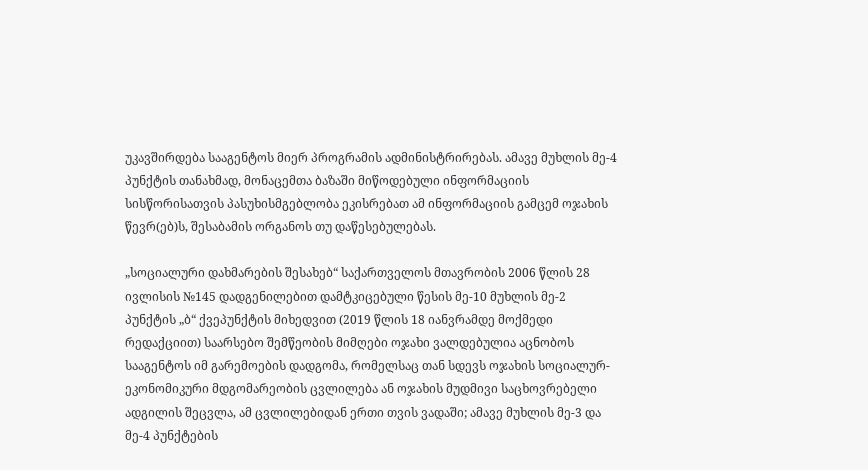უკავშირდება სააგენტოს მიერ პროგრამის ადმინისტრირებას. ამავე მუხლის მე-4 პუნქტის თანახმად, მონაცემთა ბაზაში მიწოდებული ინფორმაციის სისწორისათვის პასუხისმგებლობა ეკისრებათ ამ ინფორმაციის გამცემ ოჯახის წევრ(ებ)ს, შესაბამის ორგანოს თუ დაწესებულებას.

„სოციალური დახმარების შესახებ“ საქართველოს მთავრობის 2006 წლის 28 ივლისის №145 დადგენილებით დამტკიცებული წესის მე-10 მუხლის მე-2 პუნქტის „ბ“ ქვეპუნქტის მიხედვით (2019 წლის 18 იანვრამდე მოქმედი რედაქციით) საარსებო შემწეობის მიმღები ოჯახი ვალდებულია აცნობოს სააგენტოს იმ გარემოების დადგომა, რომელსაც თან სდევს ოჯახის სოციალურ-ეკონომიკური მდგომარეობის ცვლილება ან ოჯახის მუდმივი საცხოვრებელი ადგილის შეცვლა, ამ ცვლილებიდან ერთი თვის ვადაში; ამავე მუხლის მე-3 და მე-4 პუნქტების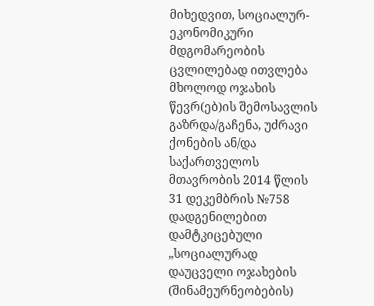მიხედვით, სოციალურ-ეკონომიკური მდგომარეობის ცვლილებად ითვლება მხოლოდ ოჯახის წევრ(ებ)ის შემოსავლის გაზრდა/გაჩენა, უძრავი ქონების ან/და საქართველოს მთავრობის 2014 წლის 31 დეკემბრის №758 დადგენილებით დამტკიცებული „სოციალურად დაუცველი ოჯახების (შინამეურნეობების)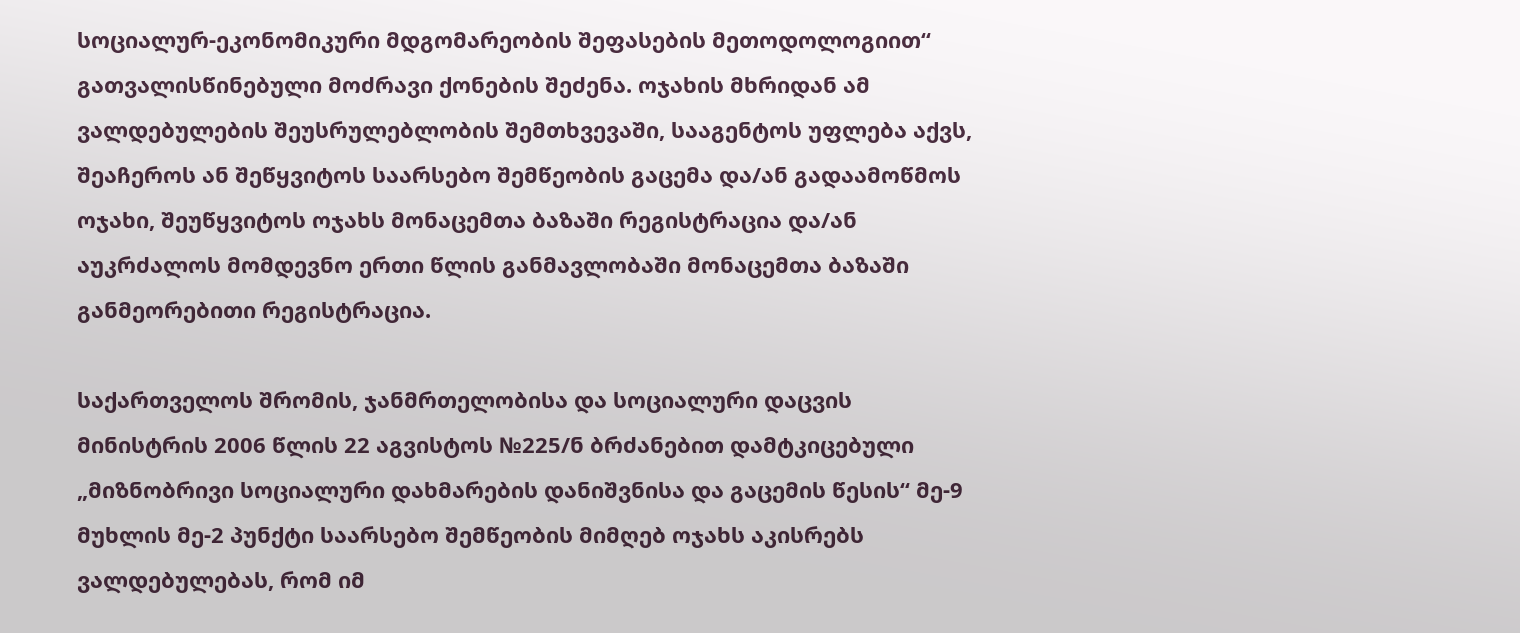სოციალურ-ეკონომიკური მდგომარეობის შეფასების მეთოდოლოგიით“ გათვალისწინებული მოძრავი ქონების შეძენა. ოჯახის მხრიდან ამ ვალდებულების შეუსრულებლობის შემთხვევაში, სააგენტოს უფლება აქვს, შეაჩეროს ან შეწყვიტოს საარსებო შემწეობის გაცემა და/ან გადაამოწმოს ოჯახი, შეუწყვიტოს ოჯახს მონაცემთა ბაზაში რეგისტრაცია და/ან აუკრძალოს მომდევნო ერთი წლის განმავლობაში მონაცემთა ბაზაში განმეორებითი რეგისტრაცია.

საქართველოს შრომის, ჯანმრთელობისა და სოციალური დაცვის მინისტრის 2006 წლის 22 აგვისტოს №225/ნ ბრძანებით დამტკიცებული „მიზნობრივი სოციალური დახმარების დანიშვნისა და გაცემის წესის“ მე-9 მუხლის მე-2 პუნქტი საარსებო შემწეობის მიმღებ ოჯახს აკისრებს ვალდებულებას, რომ იმ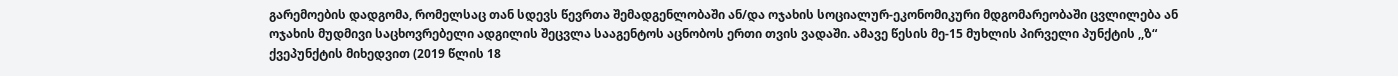გარემოების დადგომა, რომელსაც თან სდევს წევრთა შემადგენლობაში ან/და ოჯახის სოციალურ-ეკონომიკური მდგომარეობაში ცვლილება ან ოჯახის მუდმივი საცხოვრებელი ადგილის შეცვლა სააგენტოს აცნობოს ერთი თვის ვადაში. ამავე წესის მე-15 მუხლის პირველი პუნქტის ,,ზ“ ქვეპუნქტის მიხედვით (2019 წლის 18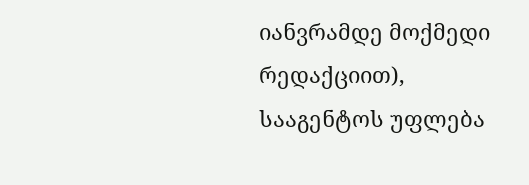იანვრამდე მოქმედი რედაქციით), სააგენტოს უფლება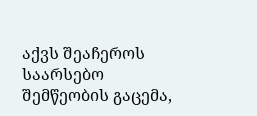აქვს შეაჩეროს საარსებო შემწეობის გაცემა,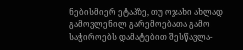ნებისმიერ ეტაპზე, თუ ოჯახი ახლად გამოვლენილ გარემოებათა გამო საჭიროებს დამატებით შესწავლა-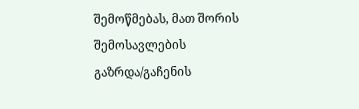შემოწმებას, მათ შორის შემოსავლების გაზრდა/გაჩენის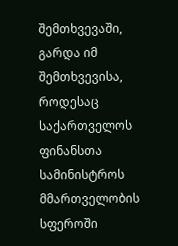შემთხვევაში, გარდა იმ შემთხვევისა, როდესაც საქართველოს ფინანსთა სამინისტროს მმართველობის სფეროში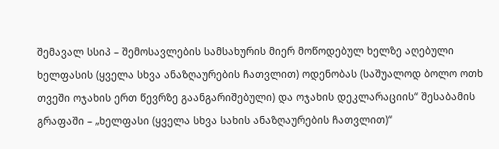შემავალ სსიპ – შემოსავლების სამსახურის მიერ მოწოდებულ ხელზე აღებული ხელფასის (ყველა სხვა ანაზღაურების ჩათვლით) ოდენობას (საშუალოდ ბოლო ოთხ თვეში ოჯახის ერთ წევრზე გაანგარიშებული) და ოჯახის დეკლარაციის“ შესაბამის გრაფაში – „ხელფასი (ყველა სხვა სახის ანაზღაურების ჩათვლით)“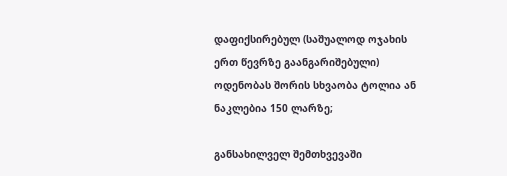დაფიქსირებულ (საშუალოდ ოჯახის ერთ წევრზე გაანგარიშებული) ოდენობას შორის სხვაობა ტოლია ან ნაკლებია 150 ლარზე;

განსახილველ შემთხვევაში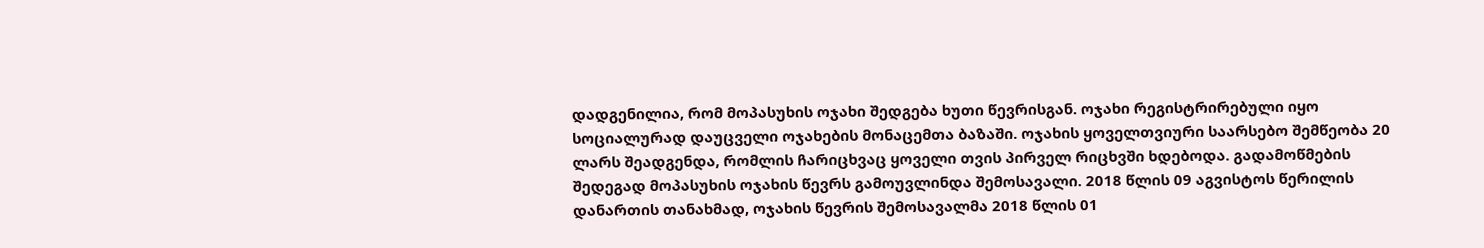დადგენილია, რომ მოპასუხის ოჯახი შედგება ხუთი წევრისგან. ოჯახი რეგისტრირებული იყო სოციალურად დაუცველი ოჯახების მონაცემთა ბაზაში. ოჯახის ყოველთვიური საარსებო შემწეობა 20 ლარს შეადგენდა, რომლის ჩარიცხვაც ყოველი თვის პირველ რიცხვში ხდებოდა. გადამოწმების შედეგად მოპასუხის ოჯახის წევრს გამოუვლინდა შემოსავალი. 2018 წლის 09 აგვისტოს წერილის დანართის თანახმად, ოჯახის წევრის შემოსავალმა 2018 წლის 01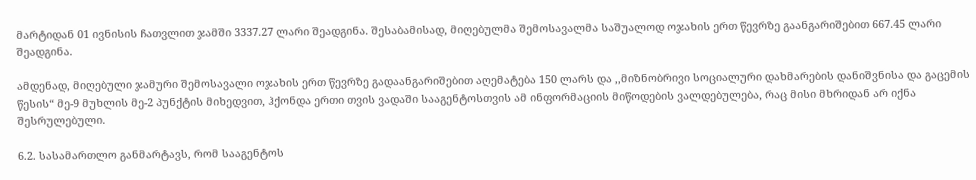მარტიდან 01 ივნისის ჩათვლით ჯამში 3337.27 ლარი შეადგინა. შესაბამისად, მიღებულმა შემოსავალმა საშუალოდ ოჯახის ერთ წევრზე გაანგარიშებით 667.45 ლარი შეადგინა.

ამდენად, მიღებული ჯამური შემოსავალი ოჯახის ერთ წევრზე გადაანგარიშებით აღემატება 150 ლარს და ,,მიზნობრივი სოციალური დახმარების დანიშვნისა და გაცემის წესის“ მე-9 მუხლის მე-2 პუნქტის მიხედვით, ჰქონდა ერთი თვის ვადაში სააგენტოსთვის ამ ინფორმაციის მიწოდების ვალდებულება, რაც მისი მხრიდან არ იქნა შესრულებული.

6.2. სასამართლო განმარტავს, რომ სააგენტოს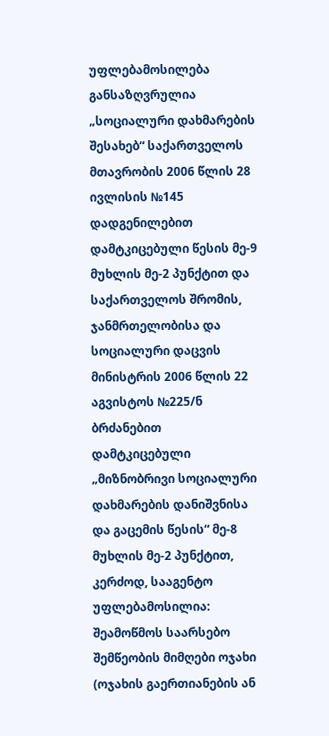უფლებამოსილება განსაზღვრულია „სოციალური დახმარების შესახებ“ საქართველოს მთავრობის 2006 წლის 28 ივლისის №145 დადგენილებით დამტკიცებული წესის მე-9 მუხლის მე-2 პუნქტით და საქართველოს შრომის, ჯანმრთელობისა და სოციალური დაცვის მინისტრის 2006 წლის 22 აგვისტოს №225/ნ ბრძანებით დამტკიცებული „მიზნობრივი სოციალური დახმარების დანიშვნისა და გაცემის წესის“ მე-8 მუხლის მე-2 პუნქტით, კერძოდ, სააგენტო უფლებამოსილია: შეამოწმოს საარსებო შემწეობის მიმღები ოჯახი (ოჯახის გაერთიანების ან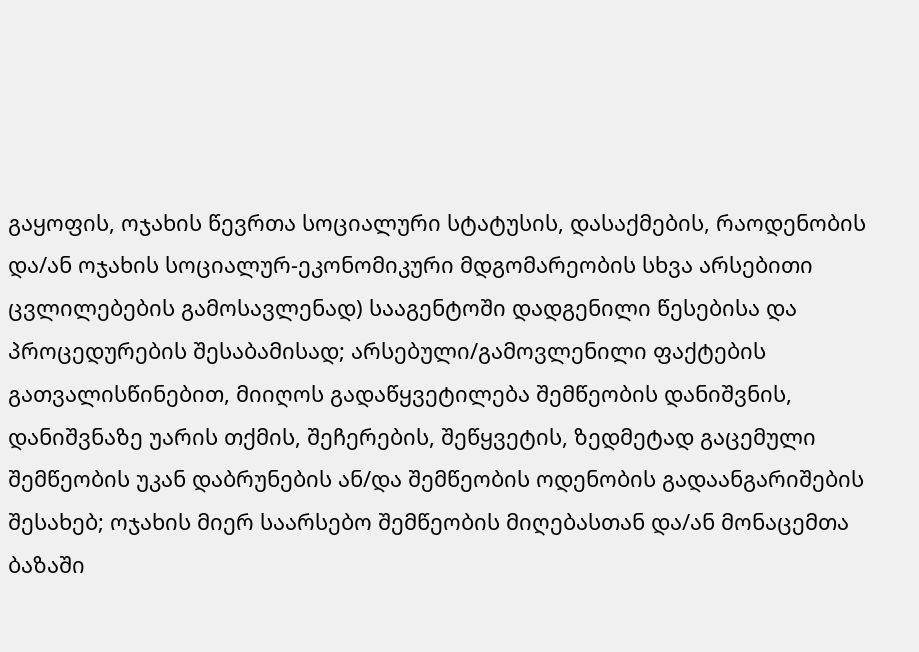გაყოფის, ოჯახის წევრთა სოციალური სტატუსის, დასაქმების, რაოდენობის და/ან ოჯახის სოციალურ-ეკონომიკური მდგომარეობის სხვა არსებითი ცვლილებების გამოსავლენად) სააგენტოში დადგენილი წესებისა და პროცედურების შესაბამისად; არსებული/გამოვლენილი ფაქტების გათვალისწინებით, მიიღოს გადაწყვეტილება შემწეობის დანიშვნის, დანიშვნაზე უარის თქმის, შეჩერების, შეწყვეტის, ზედმეტად გაცემული შემწეობის უკან დაბრუნების ან/და შემწეობის ოდენობის გადაანგარიშების შესახებ; ოჯახის მიერ საარსებო შემწეობის მიღებასთან და/ან მონაცემთა ბაზაში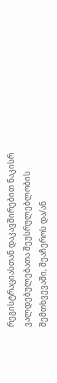რეგისტრაციასთან დაკავშირებით ნაკისრ ვალდებულებათა შეუსრულებლობის შემთხვევაში, შეაჩეროს და/ან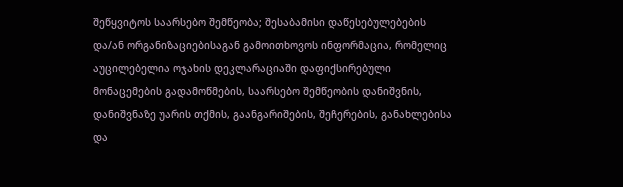შეწყვიტოს საარსებო შემწეობა; შესაბამისი დაწესებულებების და/ან ორგანიზაციებისაგან გამოითხოვოს ინფორმაცია, რომელიც აუცილებელია ოჯახის დეკლარაციაში დაფიქსირებული მონაცემების გადამოწმების, საარსებო შემწეობის დანიშვნის, დანიშვნაზე უარის თქმის, გაანგარიშების, შეჩერების, განახლებისა და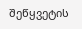შეწყვეტის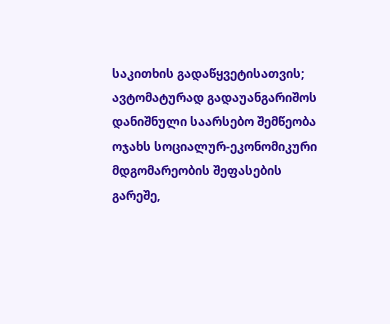საკითხის გადაწყვეტისათვის; ავტომატურად გადაუანგარიშოს დანიშნული საარსებო შემწეობა ოჯახს სოციალურ-ეკონომიკური მდგომარეობის შეფასების გარეშე,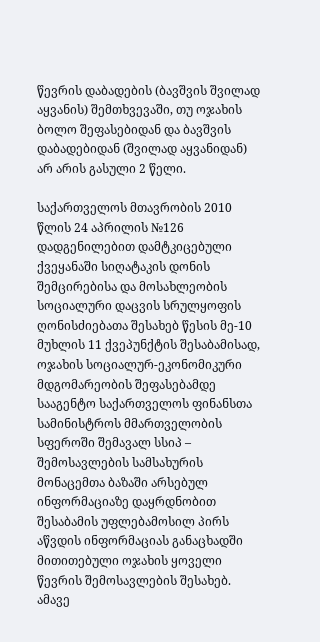წევრის დაბადების (ბავშვის შვილად აყვანის) შემთხვევაში, თუ ოჯახის ბოლო შეფასებიდან და ბავშვის დაბადებიდან (შვილად აყვანიდან) არ არის გასული 2 წელი.

საქართველოს მთავრობის 2010 წლის 24 აპრილის №126 დადგენილებით დამტკიცებული ქვეყანაში სიღატაკის დონის შემცირებისა და მოსახლეობის სოციალური დაცვის სრულყოფის ღონისძიებათა შესახებ წესის მე-10 მუხლის 11 ქვეპუნქტის შესაბამისად, ოჯახის სოციალურ-ეკონომიკური მდგომარეობის შეფასებამდე სააგენტო საქართველოს ფინანსთა სამინისტროს მმართველობის სფეროში შემავალ სსიპ – შემოსავლების სამსახურის მონაცემთა ბაზაში არსებულ ინფორმაციაზე დაყრდნობით შესაბამის უფლებამოსილ პირს აწვდის ინფორმაციას განაცხადში მითითებული ოჯახის ყოველი წევრის შემოსავლების შესახებ. ამავე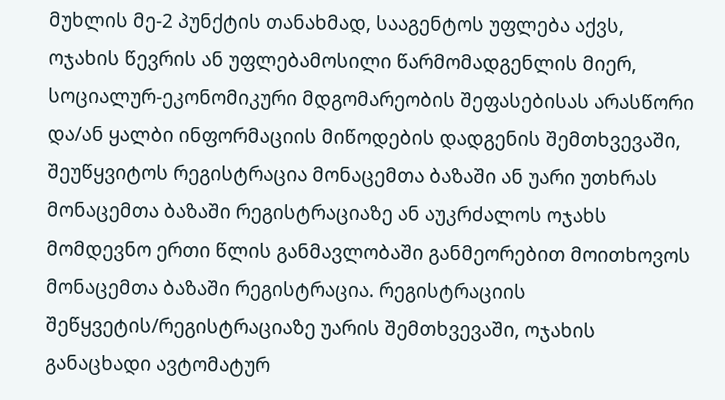მუხლის მე-2 პუნქტის თანახმად, სააგენტოს უფლება აქვს, ოჯახის წევრის ან უფლებამოსილი წარმომადგენლის მიერ, სოციალურ-ეკონომიკური მდგომარეობის შეფასებისას არასწორი და/ან ყალბი ინფორმაციის მიწოდების დადგენის შემთხვევაში, შეუწყვიტოს რეგისტრაცია მონაცემთა ბაზაში ან უარი უთხრას მონაცემთა ბაზაში რეგისტრაციაზე ან აუკრძალოს ოჯახს მომდევნო ერთი წლის განმავლობაში განმეორებით მოითხოვოს მონაცემთა ბაზაში რეგისტრაცია. რეგისტრაციის შეწყვეტის/რეგისტრაციაზე უარის შემთხვევაში, ოჯახის განაცხადი ავტომატურ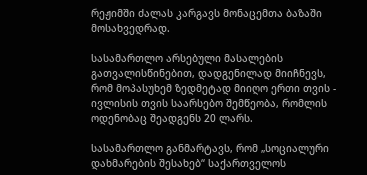რეჟიმში ძალას კარგავს მონაცემთა ბაზაში მოსახვედრად.

სასამართლო არსებული მასალების გათვალისწინებით, დადგენილად მიიჩნევს, რომ მოპასუხემ ზედმეტად მიიღო ერთი თვის - ივლისის თვის საარსებო შემწეობა, რომლის ოდენობაც შეადგენს 20 ლარს.

სასამართლო განმარტავს, რომ „სოციალური დახმარების შესახებ“ საქართველოს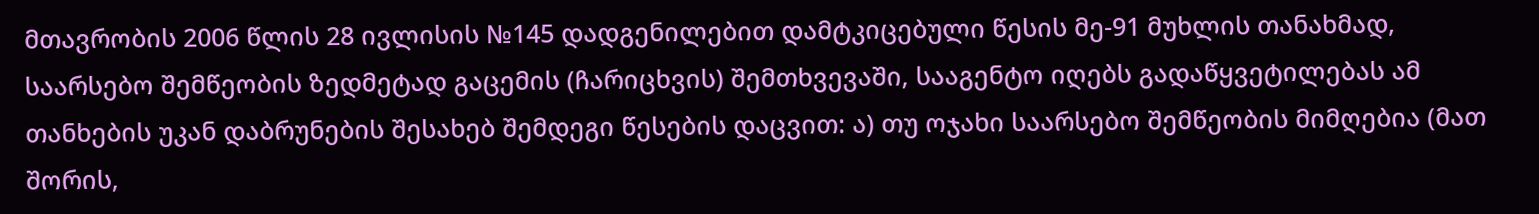მთავრობის 2006 წლის 28 ივლისის №145 დადგენილებით დამტკიცებული წესის მე-91 მუხლის თანახმად, საარსებო შემწეობის ზედმეტად გაცემის (ჩარიცხვის) შემთხვევაში, სააგენტო იღებს გადაწყვეტილებას ამ თანხების უკან დაბრუნების შესახებ შემდეგი წესების დაცვით: ა) თუ ოჯახი საარსებო შემწეობის მიმღებია (მათ შორის,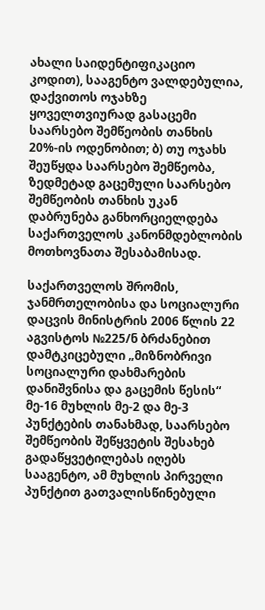ახალი საიდენტიფიკაციო კოდით), სააგენტო ვალდებულია, დაქვითოს ოჯახზე ყოველთვიურად გასაცემი საარსებო შემწეობის თანხის 20%-ის ოდენობით; ბ) თუ ოჯახს შეუწყდა საარსებო შემწეობა, ზედმეტად გაცემული საარსებო შემწეობის თანხის უკან დაბრუნება განხორციელდება საქართველოს კანონმდებლობის მოთხოვნათა შესაბამისად.

საქართველოს შრომის, ჯანმრთელობისა და სოციალური დაცვის მინისტრის 2006 წლის 22 აგვისტოს №225/ნ ბრძანებით დამტკიცებული „მიზნობრივი სოციალური დახმარების დანიშვნისა და გაცემის წესის“ მე-16 მუხლის მე-2 და მე-3 პუნქტების თანახმად, საარსებო შემწეობის შეწყვეტის შესახებ გადაწყვეტილებას იღებს სააგენტო, ამ მუხლის პირველი პუნქტით გათვალისწინებული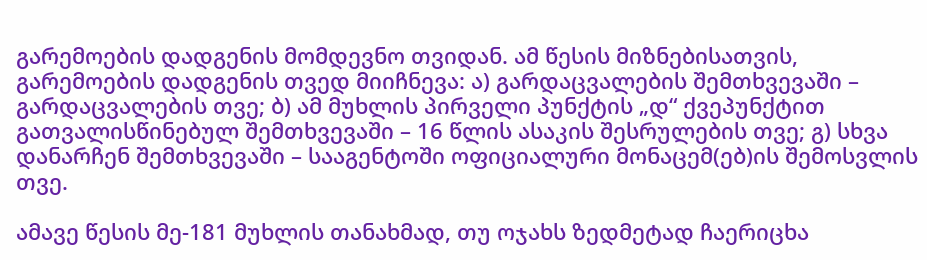გარემოების დადგენის მომდევნო თვიდან. ამ წესის მიზნებისათვის, გარემოების დადგენის თვედ მიიჩნევა: ა) გარდაცვალების შემთხვევაში – გარდაცვალების თვე; ბ) ამ მუხლის პირველი პუნქტის „დ“ ქვეპუნქტით გათვალისწინებულ შემთხვევაში – 16 წლის ასაკის შესრულების თვე; გ) სხვა დანარჩენ შემთხვევაში – სააგენტოში ოფიციალური მონაცემ(ებ)ის შემოსვლის თვე.

ამავე წესის მე-181 მუხლის თანახმად, თუ ოჯახს ზედმეტად ჩაერიცხა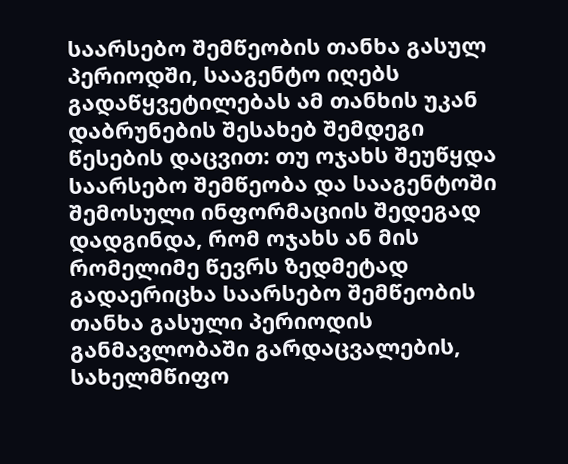საარსებო შემწეობის თანხა გასულ პერიოდში, სააგენტო იღებს გადაწყვეტილებას ამ თანხის უკან დაბრუნების შესახებ შემდეგი წესების დაცვით: თუ ოჯახს შეუწყდა საარსებო შემწეობა და სააგენტოში შემოსული ინფორმაციის შედეგად დადგინდა, რომ ოჯახს ან მის რომელიმე წევრს ზედმეტად გადაერიცხა საარსებო შემწეობის თანხა გასული პერიოდის განმავლობაში გარდაცვალების, სახელმწიფო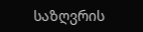საზღვრის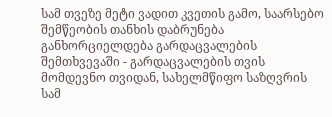სამ თვეზე მეტი ვადით კვეთის გამო, საარსებო შემწეობის თანხის დაბრუნება განხორციელდება გარდაცვალების შემთხვევაში - გარდაცვალების თვის მომდევნო თვიდან, სახელმწიფო საზღვრის სამ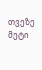თვეზე მეტი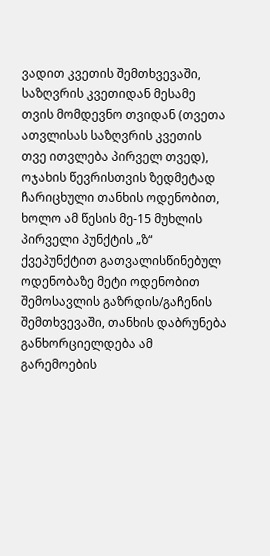ვადით კვეთის შემთხვევაში, საზღვრის კვეთიდან მესამე თვის მომდევნო თვიდან (თვეთა ათვლისას საზღვრის კვეთის თვე ითვლება პირველ თვედ), ოჯახის წევრისთვის ზედმეტად ჩარიცხული თანხის ოდენობით, ხოლო ამ წესის მე-15 მუხლის პირველი პუნქტის „ზ“ ქვეპუნქტით გათვალისწინებულ ოდენობაზე მეტი ოდენობით შემოსავლის გაზრდის/გაჩენის შემთხვევაში, თანხის დაბრუნება განხორციელდება ამ გარემოების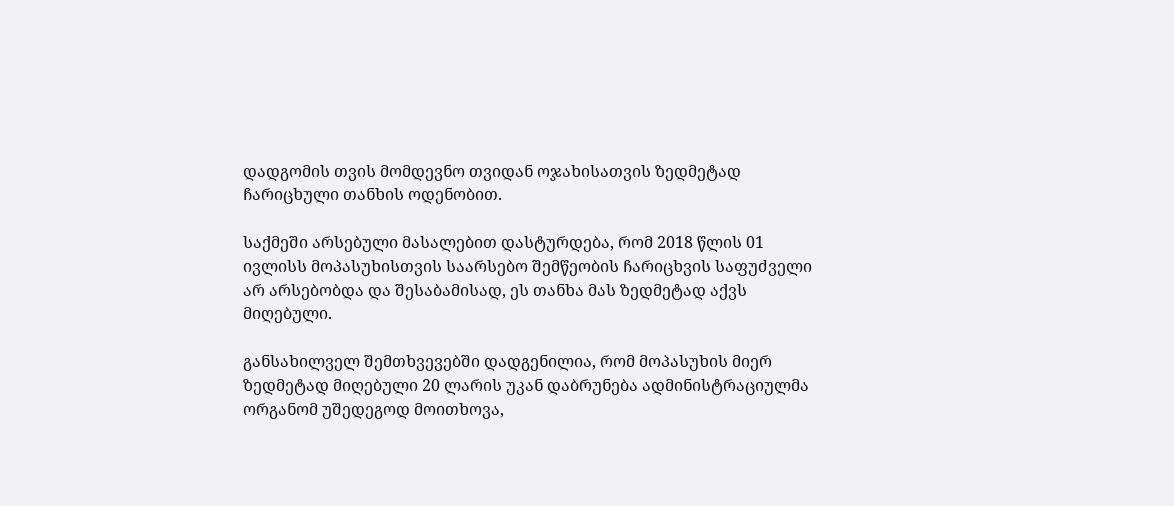დადგომის თვის მომდევნო თვიდან ოჯახისათვის ზედმეტად ჩარიცხული თანხის ოდენობით.

საქმეში არსებული მასალებით დასტურდება, რომ 2018 წლის 01 ივლისს მოპასუხისთვის საარსებო შემწეობის ჩარიცხვის საფუძველი არ არსებობდა და შესაბამისად, ეს თანხა მას ზედმეტად აქვს მიღებული.

განსახილველ შემთხვევებში დადგენილია, რომ მოპასუხის მიერ ზედმეტად მიღებული 20 ლარის უკან დაბრუნება ადმინისტრაციულმა ორგანომ უშედეგოდ მოითხოვა,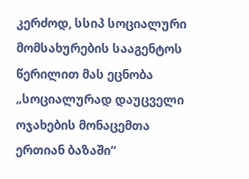კერძოდ, სსიპ სოციალური მომსახურების სააგენტოს წერილით მას ეცნობა „სოციალურად დაუცველი ოჯახების მონაცემთა ერთიან ბაზაში“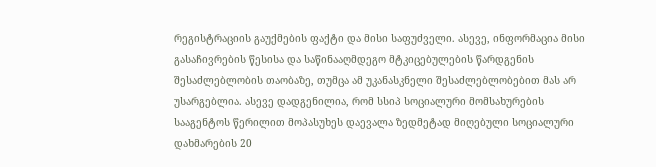რეგისტრაციის გაუქმების ფაქტი და მისი საფუძველი. ასევე, ინფორმაცია მისი გასაჩივრების წესისა და საწინააღმდეგო მტკიცებულების წარდგენის შესაძლებლობის თაობაზე, თუმცა ამ უკანასკნელი შესაძლებლობებით მას არ უსარგებლია. ასევე დადგენილია, რომ სსიპ სოციალური მომსახურების სააგენტოს წერილით მოპასუხეს დაევალა ზედმეტად მიღებული სოციალური დახმარების 20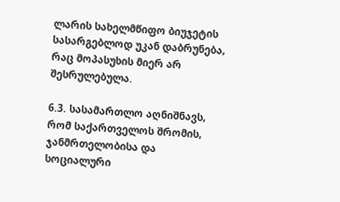ლარის სახელმწიფო ბიუჯეტის სასარგებლოდ უკან დაბრუნება, რაც მოპასუხის მიერ არ შესრულებულა.

6.3. სასამართლო აღნიშნავს, რომ საქართველოს შრომის, ჯანმრთელობისა და სოციალური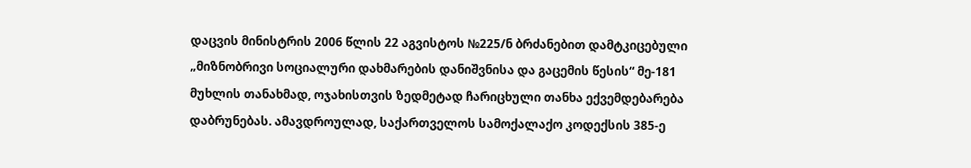დაცვის მინისტრის 2006 წლის 22 აგვისტოს №225/ნ ბრძანებით დამტკიცებული „მიზნობრივი სოციალური დახმარების დანიშვნისა და გაცემის წესის“ მე-181 მუხლის თანახმად, ოჯახისთვის ზედმეტად ჩარიცხული თანხა ექვემდებარება დაბრუნებას. ამავდროულად, საქართველოს სამოქალაქო კოდექსის 385-ე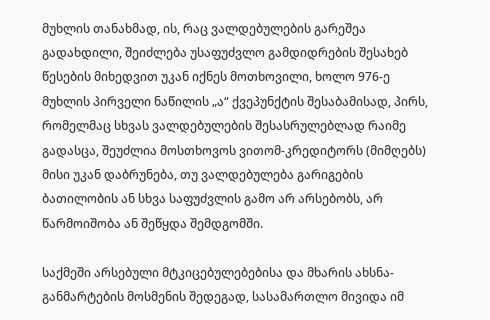მუხლის თანახმად, ის, რაც ვალდებულების გარეშეა გადახდილი, შეიძლება უსაფუძვლო გამდიდრების შესახებ წესების მიხედვით უკან იქნეს მოთხოვილი, ხოლო 976-ე მუხლის პირველი ნაწილის „ა“ ქვეპუნქტის შესაბამისად, პირს, რომელმაც სხვას ვალდებულების შესასრულებლად რაიმე გადასცა, შეუძლია მოსთხოვოს ვითომ-კრედიტორს (მიმღებს) მისი უკან დაბრუნება, თუ ვალდებულება გარიგების ბათილობის ან სხვა საფუძვლის გამო არ არსებობს, არ წარმოიშობა ან შეწყდა შემდგომში.

საქმეში არსებული მტკიცებულებებისა და მხარის ახსნა-განმარტების მოსმენის შედეგად, სასამართლო მივიდა იმ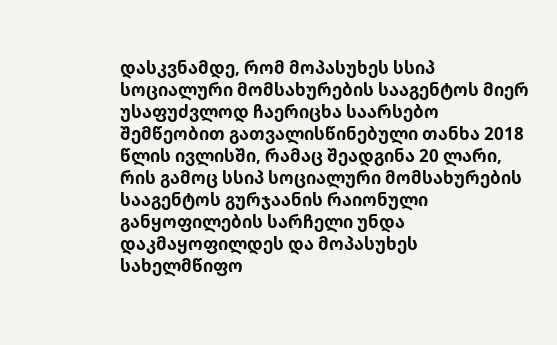დასკვნამდე, რომ მოპასუხეს სსიპ სოციალური მომსახურების სააგენტოს მიერ უსაფუძვლოდ ჩაერიცხა საარსებო შემწეობით გათვალისწინებული თანხა 2018 წლის ივლისში, რამაც შეადგინა 20 ლარი, რის გამოც სსიპ სოციალური მომსახურების სააგენტოს გურჯაანის რაიონული განყოფილების სარჩელი უნდა დაკმაყოფილდეს და მოპასუხეს სახელმწიფო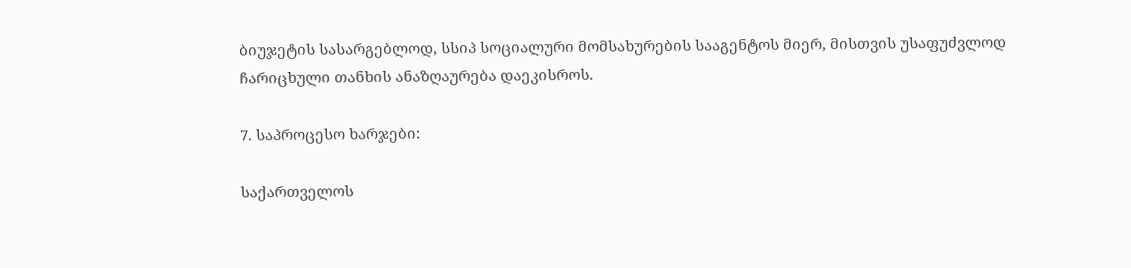ბიუჯეტის სასარგებლოდ, სსიპ სოციალური მომსახურების სააგენტოს მიერ, მისთვის უსაფუძვლოდ ჩარიცხული თანხის ანაზღაურება დაეკისროს.

7. საპროცესო ხარჯები:

საქართველოს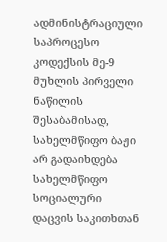ადმინისტრაციული საპროცესო კოდექსის მე-9 მუხლის პირველი ნაწილის შესაბამისად, სახელმწიფო ბაჟი არ გადაიხდება სახელმწიფო სოციალური დაცვის საკითხთან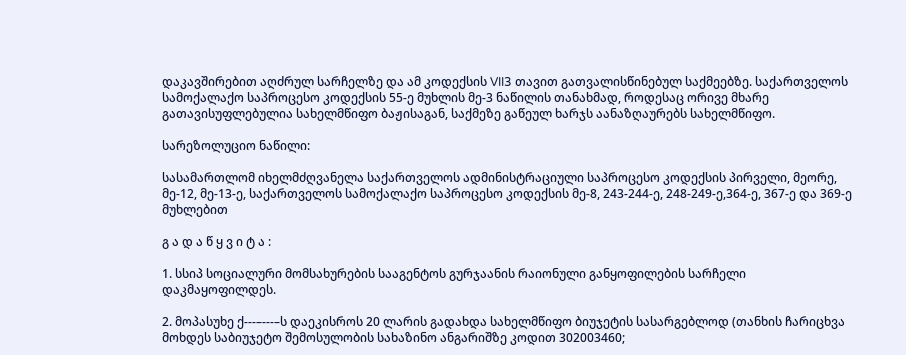დაკავშირებით აღძრულ სარჩელზე და ამ კოდექსის VII3 თავით გათვალისწინებულ საქმეებზე. საქართველოს სამოქალაქო საპროცესო კოდექსის 55-ე მუხლის მე-3 ნაწილის თანახმად, როდესაც ორივე მხარე გათავისუფლებულია სახელმწიფო ბაჟისაგან, საქმეზე გაწეულ ხარჯს აანაზღაურებს სახელმწიფო.

სარეზოლუციო ნაწილი:

სასამართლომ იხელმძღვანელა საქართველოს ადმინისტრაციული საპროცესო კოდექსის პირველი, მეორე, მე-12, მე-13-ე, საქართველოს სამოქალაქო საპროცესო კოდექსის მე-8, 243-244-ე, 248-249-ე,364-ე, 367-ე და 369-ე მუხლებით

გ ა დ ა წ ყ ვ ი ტ ა :

1. სსიპ სოციალური მომსახურების სააგენტოს გურჯაანის რაიონული განყოფილების სარჩელი დაკმაყოფილდეს.

2. მოპასუხე ქ---–---–ს დაეკისროს 20 ლარის გადახდა სახელმწიფო ბიუჯეტის სასარგებლოდ (თანხის ჩარიცხვა მოხდეს საბიუჯეტო შემოსულობის სახაზინო ანგარიშზე კოდით 302003460;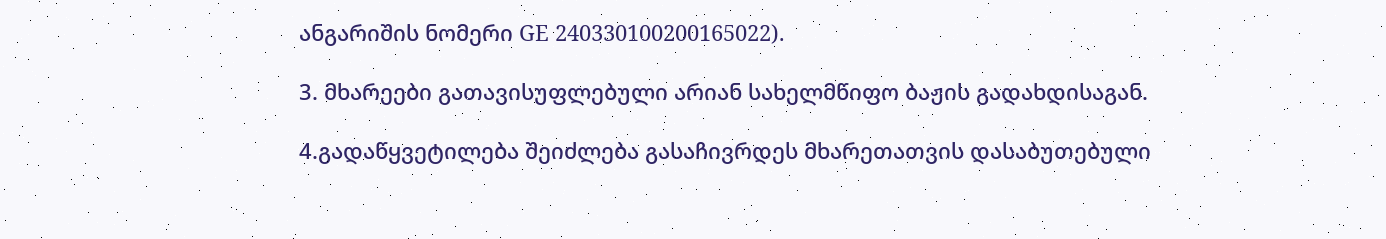ანგარიშის ნომერი GE 240330100200165022).

3. მხარეები გათავისუფლებული არიან სახელმწიფო ბაჟის გადახდისაგან.

4.გადაწყვეტილება შეიძლება გასაჩივრდეს მხარეთათვის დასაბუთებული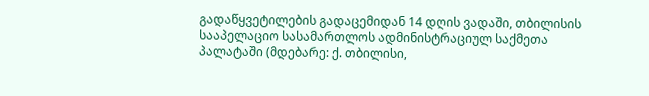გადაწყვეტილების გადაცემიდან 14 დღის ვადაში, თბილისის სააპელაციო სასამართლოს ადმინისტრაციულ საქმეთა პალატაში (მდებარე: ქ. თბილისი,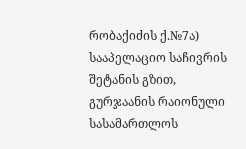რობაქიძის ქ.№7ა) სააპელაციო საჩივრის შეტანის გზით, გურჯაანის რაიონული სასამართლოს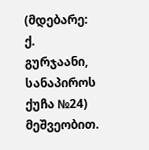(მდებარე: ქ. გურჯაანი, სანაპიროს ქუჩა №24) მეშვეობით.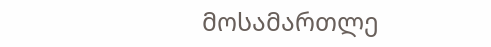მოსამართლე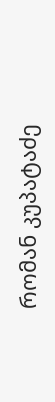რომან კუპატაძე